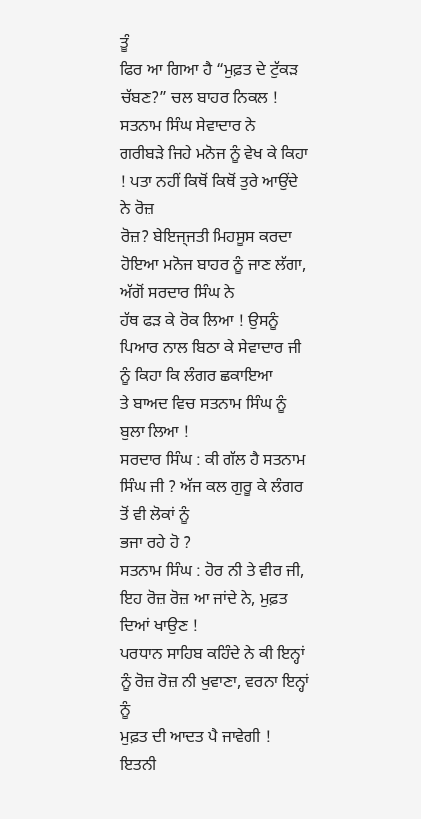ਤੂੰ
ਫਿਰ ਆ ਗਿਆ ਹੈ “ਮੁਫ਼ਤ ਦੇ ਟੁੱਕੜ ਚੱਬਣ?” ਚਲ ਬਾਹਰ ਨਿਕਲ ! ਸਤਨਾਮ ਸਿੰਘ ਸੇਵਾਦਾਰ ਨੇ
ਗਰੀਬੜੇ ਜਿਹੇ ਮਨੋਜ ਨੂੰ ਵੇਖ ਕੇ ਕਿਹਾ ! ਪਤਾ ਨਹੀਂ ਕਿਥੋਂ ਕਿਥੋਂ ਤੁਰੇ ਆਉਂਦੇ ਨੇ ਰੋਜ਼
ਰੋਜ਼? ਬੇਇਜ੍ਜਤੀ ਮਿਹਸੂਸ ਕਰਦਾ ਹੋਇਆ ਮਨੋਜ ਬਾਹਰ ਨੂੰ ਜਾਣ ਲੱਗਾ, ਅੱਗੋਂ ਸਰਦਾਰ ਸਿੰਘ ਨੇ
ਹੱਥ ਫੜ ਕੇ ਰੋਕ ਲਿਆ ! ਉਸਨੂੰ ਪਿਆਰ ਨਾਲ ਬਿਠਾ ਕੇ ਸੇਵਾਦਾਰ ਜੀ ਨੂੰ ਕਿਹਾ ਕਿ ਲੰਗਰ ਛਕਾਇਆ
ਤੇ ਬਾਅਦ ਵਿਚ ਸਤਨਾਮ ਸਿੰਘ ਨੂੰ ਬੁਲਾ ਲਿਆ !
ਸਰਦਾਰ ਸਿੰਘ : ਕੀ ਗੱਲ ਹੈ ਸਤਨਾਮ ਸਿੰਘ ਜੀ ? ਅੱਜ ਕਲ ਗੁਰੂ ਕੇ ਲੰਗਰ ਤੋਂ ਵੀ ਲੋਕਾਂ ਨੂੰ
ਭਜਾ ਰਹੇ ਹੋ ?
ਸਤਨਾਮ ਸਿੰਘ : ਹੋਰ ਨੀ ਤੇ ਵੀਰ ਜੀ, ਇਹ ਰੋਜ਼ ਰੋਜ਼ ਆ ਜਾਂਦੇ ਨੇ, ਮੁਫ਼ਤ ਦਿਆਂ ਖਾਉਣ !
ਪਰਧਾਨ ਸਾਹਿਬ ਕਹਿੰਦੇ ਨੇ ਕੀ ਇਨ੍ਹਾਂ ਨੂੰ ਰੋਜ਼ ਰੋਜ਼ ਨੀ ਖੁਵਾਣਾ, ਵਰਨਾ ਇਨ੍ਹਾਂ ਨੂੰ
ਮੁਫ਼ਤ ਦੀ ਆਦਤ ਪੈ ਜਾਵੇਗੀ !
ਇਤਨੀ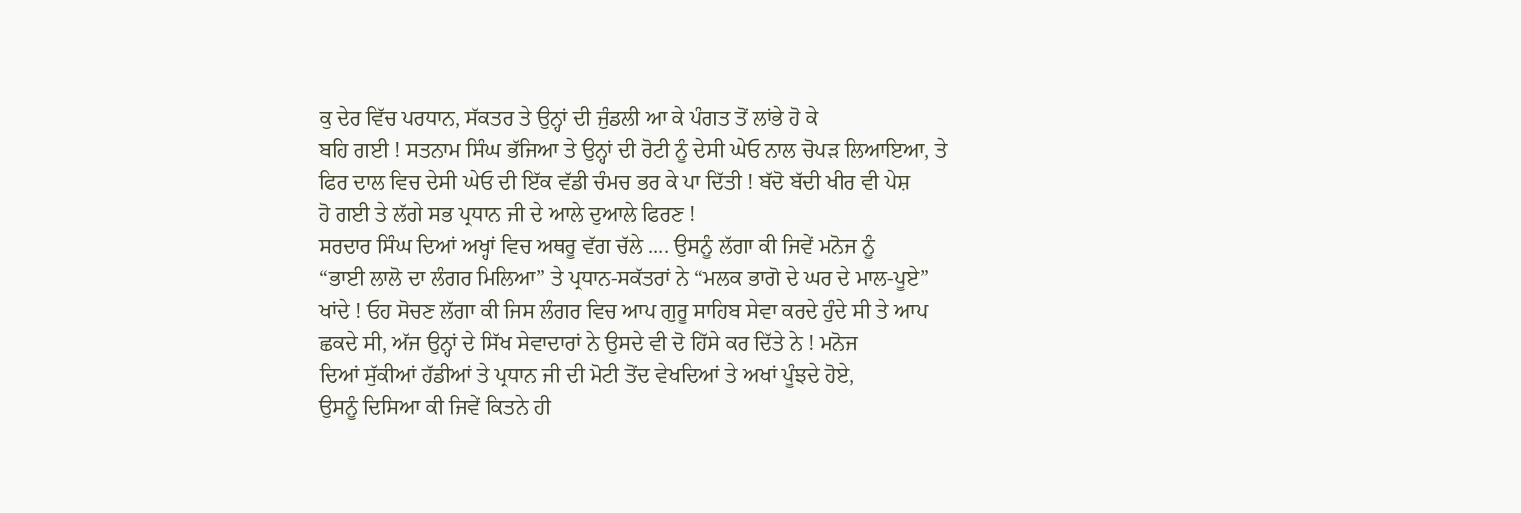ਕੁ ਦੇਰ ਵਿੱਚ ਪਰਧਾਨ, ਸੱਕਤਰ ਤੇ ਉਨ੍ਹਾਂ ਦੀ ਜੁੰਡਲੀ ਆ ਕੇ ਪੰਗਤ ਤੋਂ ਲਾਂਭੇ ਹੋ ਕੇ
ਬਹਿ ਗਈ ! ਸਤਨਾਮ ਸਿੰਘ ਭੱਜਿਆ ਤੇ ਉਨ੍ਹਾਂ ਦੀ ਰੋਟੀ ਨੂੰ ਦੇਸੀ ਘੇਓ ਨਾਲ ਚੋਪੜ ਲਿਆਇਆ, ਤੇ
ਫਿਰ ਦਾਲ ਵਿਚ ਦੇਸੀ ਘੇਓ ਦੀ ਇੱਕ ਵੱਡੀ ਚੰਮਚ ਭਰ ਕੇ ਪਾ ਦਿੱਤੀ ! ਬੱਦੋ ਬੱਦੀ ਖੀਰ ਵੀ ਪੇਸ਼
ਹੋ ਗਈ ਤੇ ਲੱਗੇ ਸਭ ਪ੍ਰਧਾਨ ਜੀ ਦੇ ਆਲੇ ਦੁਆਲੇ ਫਿਰਣ !
ਸਰਦਾਰ ਸਿੰਘ ਦਿਆਂ ਅਖ੍ਹਾਂ ਵਿਚ ਅਥਰੂ ਵੱਗ ਚੱਲੇ .... ਉਸਨੂੰ ਲੱਗਾ ਕੀ ਜਿਵੇਂ ਮਨੋਜ ਨੂੰ
“ਭਾਈ ਲਾਲੋ ਦਾ ਲੰਗਰ ਮਿਲਿਆ” ਤੇ ਪ੍ਰਧਾਨ-ਸਕੱਤਰਾਂ ਨੇ “ਮਲਕ ਭਾਗੋ ਦੇ ਘਰ ਦੇ ਮਾਲ-ਪੂਏ”
ਖਾਂਦੇ ! ਓਹ ਸੋਚਣ ਲੱਗਾ ਕੀ ਜਿਸ ਲੰਗਰ ਵਿਚ ਆਪ ਗੁਰੂ ਸਾਹਿਬ ਸੇਵਾ ਕਰਦੇ ਹੁੰਦੇ ਸੀ ਤੇ ਆਪ
ਛਕਦੇ ਸੀ, ਅੱਜ ਉਨ੍ਹਾਂ ਦੇ ਸਿੱਖ ਸੇਵਾਦਾਰਾਂ ਨੇ ਉਸਦੇ ਵੀ ਦੋ ਹਿੱਸੇ ਕਰ ਦਿੱਤੇ ਨੇ ! ਮਨੋਜ
ਦਿਆਂ ਸੁੱਕੀਆਂ ਹੱਡੀਆਂ ਤੇ ਪ੍ਰਧਾਨ ਜੀ ਦੀ ਮੋਟੀ ਤੋਂਦ ਵੇਖਦਿਆਂ ਤੇ ਅਖਾਂ ਪੂੰਝਦੇ ਹੋਏ,
ਉਸਨੂੰ ਦਿਸਿਆ ਕੀ ਜਿਵੇਂ ਕਿਤਨੇ ਹੀ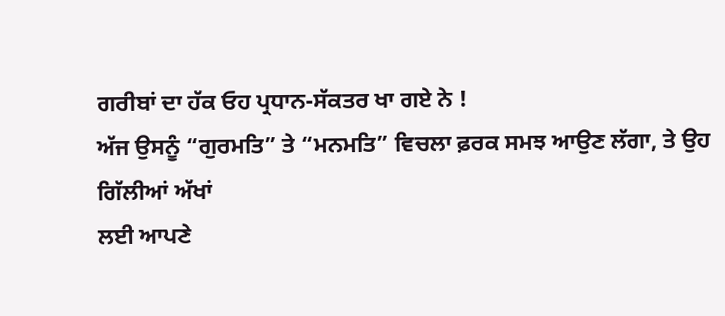ਗਰੀਬਾਂ ਦਾ ਹੱਕ ਓਹ ਪ੍ਰਧਾਨ-ਸੱਕਤਰ ਖਾ ਗਏ ਨੇ !
ਅੱਜ ਉਸਨੂੰ “ਗੁਰਮਤਿ” ਤੇ “ਮਨਮਤਿ” ਵਿਚਲਾ ਫ਼ਰਕ ਸਮਝ ਆਉਣ ਲੱਗਾ, ਤੇ ਉਹ ਗਿੱਲੀਆਂ ਅੱਖਾਂ
ਲਈ ਆਪਣੇ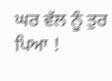ਘਰ ਵੱਲ ਨੂੰ ਤੁਰ ਪਿਆ !